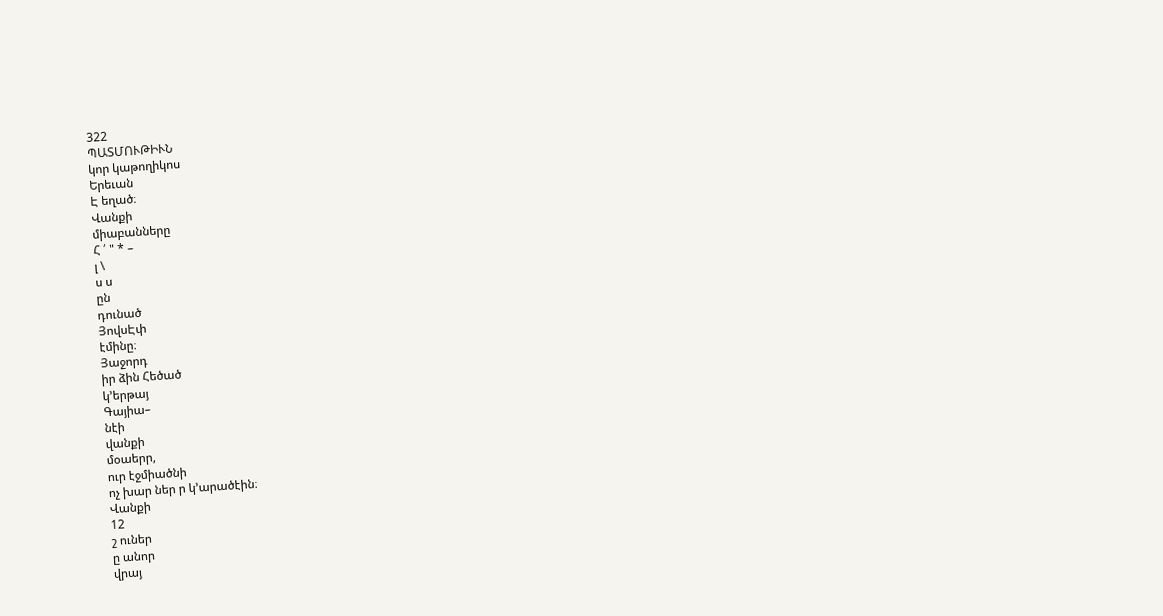322
ՊԱՏՄՈՒԹԻՒՆ
կոր կաթողիկոս
Երեւան
Է եղած։
Վանքի
միաբանները
Հ ՛ " * –
լ \
ս ս
ըն
դունած
ՅովսԷփ
էմինը։
Յաջորդ
իր ձին Հեծած
կ՚երթայ
Գայիա–
նէի
վանքի
մօաերր,
ուր էջմիածնի
ոչ խար ներ ր կ՚արածէին։
Վանքի
12
շ ուներ
ը անոր
վրայ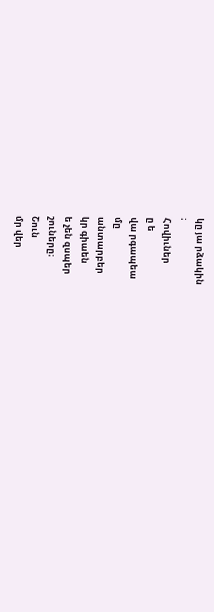կը յա րձակին
։
Հովիւներ
ը ե
վա րգապեա
մը
անտարբեր
կր գիաեն
ե չեն զսպեր
շուները։
Շուն
մր վեր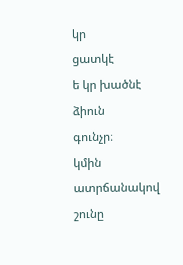կր
ցատկէ
ե կր խածնէ
ձիուն
գունչր։
կմին ատրճանակով
շունը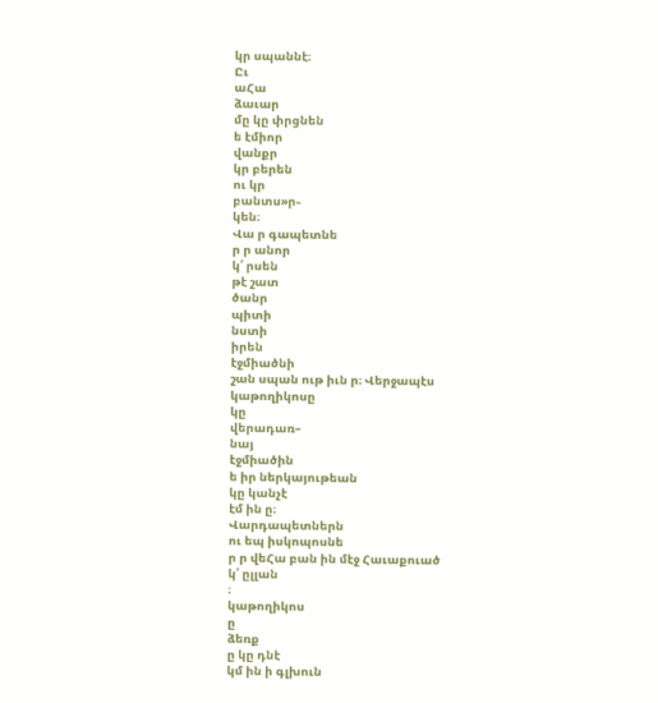կր սպաննէ։
Ըւ
աՀա
ձաւար
մը կը փրցնեն
ե էմիոր
վանքր
կր բերեն
ու կր
բանտս»ր֊
կեն։
Վա ր գապետնե
ր ր անոր
կ՛ րսեն
թէ շատ
ծանր
պիտի
նստի
իրեն
էջմիածնի
շան սպան ութ իւն ր։ Վերջապէս
կաթողիկոսը
կը
վերադառ–
նայ
էջմիածին
ե իր ներկայութեան
կը կանչէ
էմ ին ը։
Վարդապետներն
ու եպ իսկոպոսնե
ր ր վեՀա բան ին մէջ Հաւաքուած
կ՛ ըլլան
։
կաթողիկոս
ը
ձեռք
ը կը դնէ
կմ ին ի գլխուն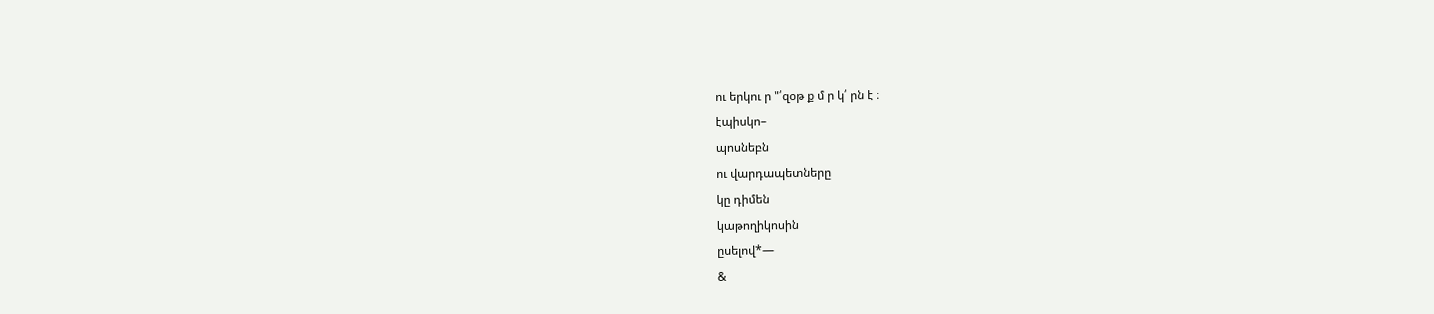ու երկու ր "՛զօթ ք մ ր կ՛ րն է ։
էպիսկո–
պոսնեբն
ու վարդապետները
կը դիմեն
կաթողիկոսին
ըսելով*—
&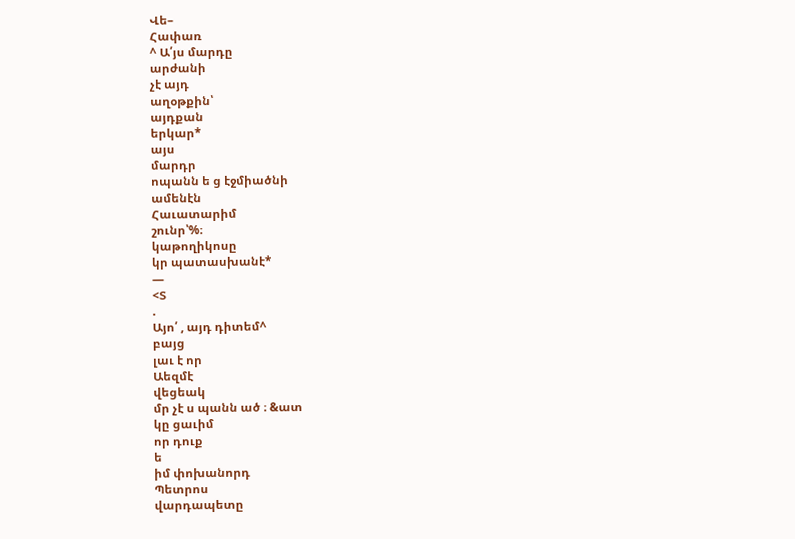Վե–
Հափառ
^ Ա՛յս մարդը
արժանի
չէ այդ
աղօթքին՝
այդքան
երկար*
այս
մարդր
ոպանն ե ց էջմիածնի
ամենէն
Հաւատարիմ
շունր՝%։
կաթողիկոսը
կր պատասխանէ*
—
<Տ
.
Այո՛ , այդ դիտեմ^
բայց
լաւ է որ
Աեզմէ
վեցեակ
մր չէ ս պանն ած ։ &ատ
կը ցաւիմ
որ դուք
ե
իմ փոխանորդ
Պետրոս
վարդապետը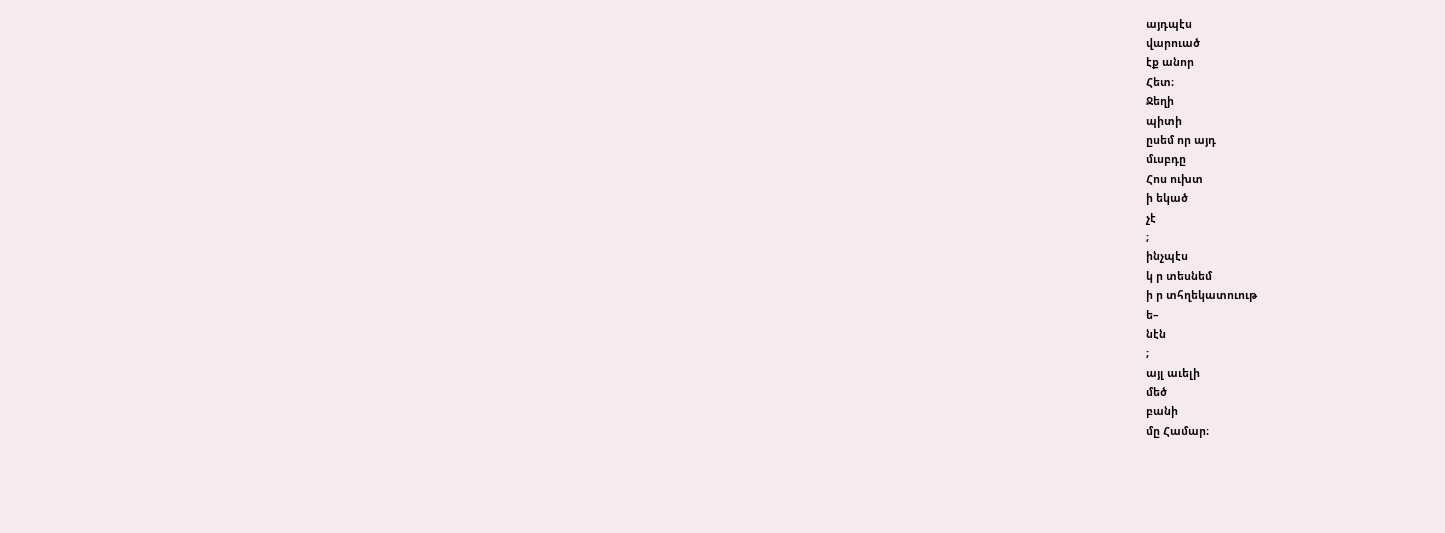այդպէս
վարուած
էք անոր
Հետ։
Ջեղի
պիտի
ըսեմ որ այդ
մւսբդը
Հոս ուխտ
ի եկած
չէ
;
ինչպէս
կ ր տեսնեմ
ի ր տհղեկատուութ
ե–
նէն
;
այլ աւելի
մեծ
բանի
մը Համար։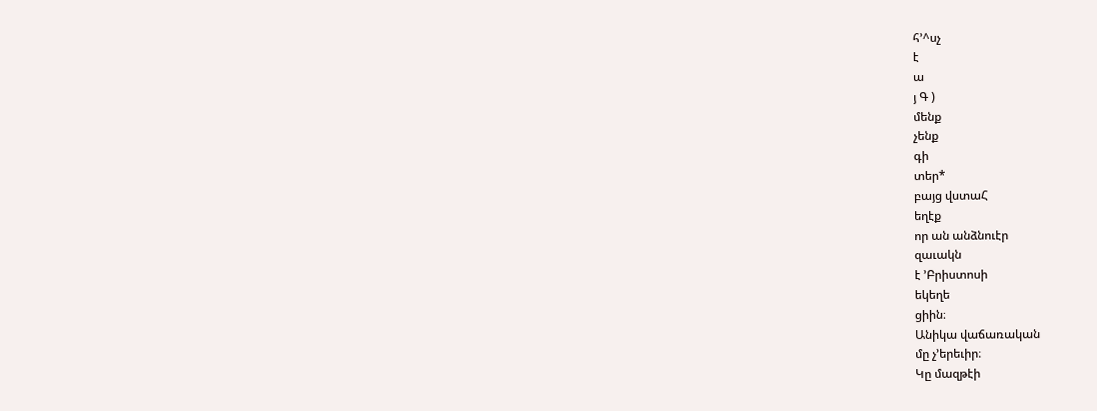հ՚^սչ
է
ա
յ Գ )
մենք
չենք
գի
տեր*
բայց վստաՀ
եղէք
որ ան անձնուէր
զաւակն
է ՚Բրիստոսի
եկեղե
ցիին։
Անիկա վաճառական
մը չ՚երեւիր։
Կը մազթէի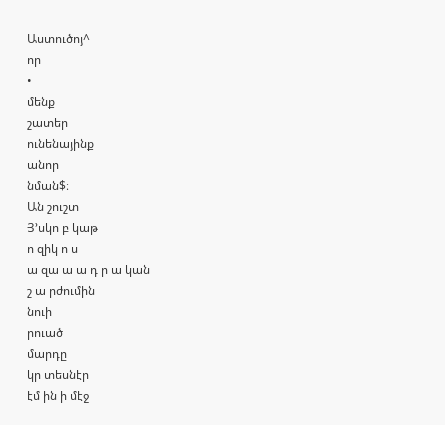Աստուծոյ^
որ
•
մենք
շատեր
ունենայինք
անոր
նման$։
Ան շուշտ
Յ՚սկո բ կաթ
ո զիկ ո ս
ա զա ա ա դ ր ա կան
շ ա րժումին
նուի
րուած
մարդը
կր տեսնէր
էմ ին ի մէջ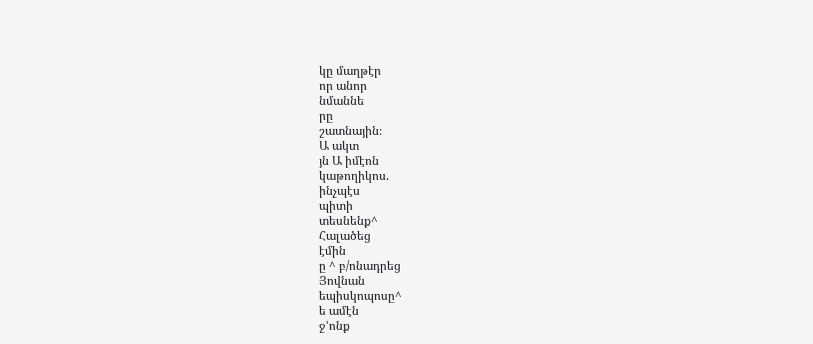կը մաղթէր
որ անոր
նմաննե
րը
շատնային։
Ա ակտ
յն Ա իմէոն
կաթողիկոս.
ինչպէս
պիտի
տեսնենք^
Հալածեց
էմին
ը ^ բ/ոնադրեց
Յովնան
եպիսկոպոսը^
ե ամէն
ջ՚ոնք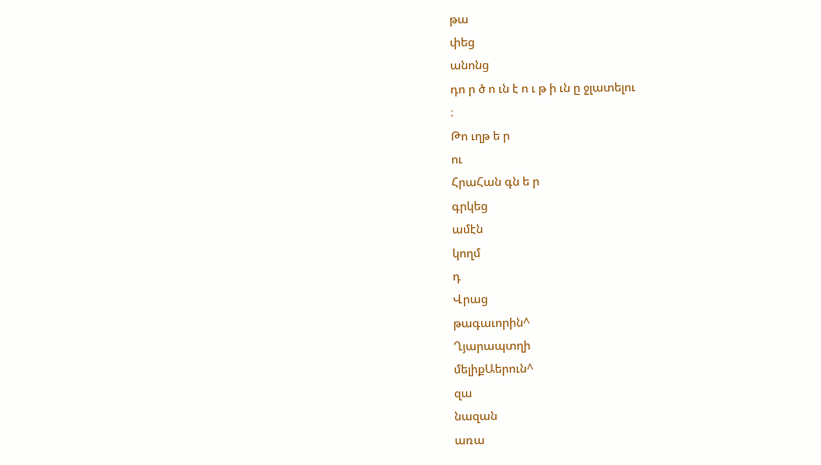թա
փեց
անոնց
դո ր ծ ո ւն է ո ւ թ ի ւն ը ջլատելու
։
Թո ւղթ ե ր
ու
ՀրաՀան գն ե ր
գրկեց
ամէն
կողմ
դ
Վրաց
թագաւորին^
Ղյարապտղի
մելիքԱերուն^
զա
նազան
առա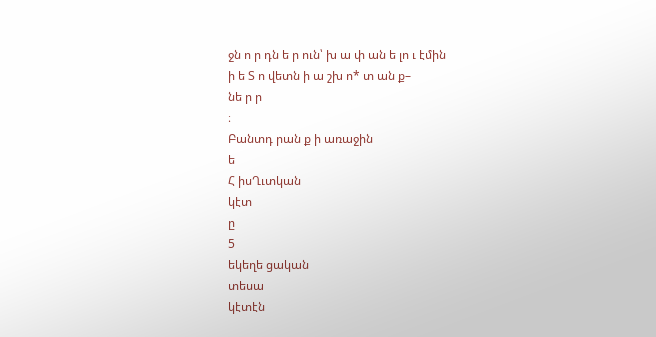ջն ո ր դն ե ր ուն՝ խ ա փ ան ե լո ւ էմին
ի ե Տ ո վետն ի ա շխ ո* տ ան ք–
նե ր ր
։
Բանտդ րան ք ի առաջին
ե
Հ իսՂւտկան
կէտ
ը
5
եկեղե ցական
տեսա
կէտէն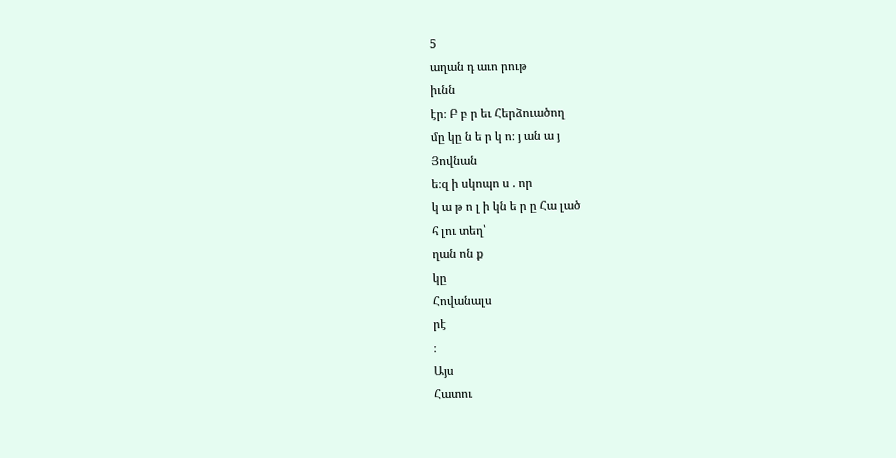5
աղան դ աւո րութ
իւնն
էր։ Բ բ ր եւ Հերձուածող
մը կը ն ե ր կ ո։ յ ան ա յ
Յովնան
ե։զ ի սկոպո ս . որ
կ ա թ ո լ ի կն ե ր ը Հա լած
հ լու տեղ՝
ղան ոն ք
կը
Հովանալս
րէ
։
Այս
Հատու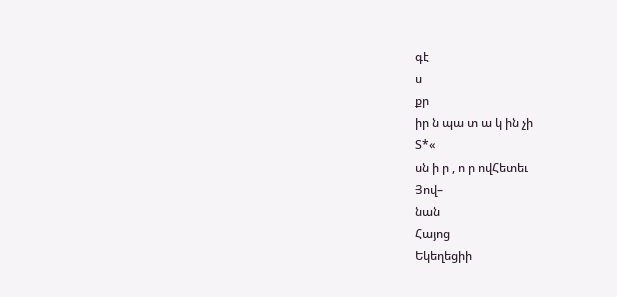գէ
ս
քր
իր ն պա տ ա կ ին չի
Տ*«
սն ի ր , ո ր ովՀետեւ
Յով–
նան
Հայոց
Եկեղեցիի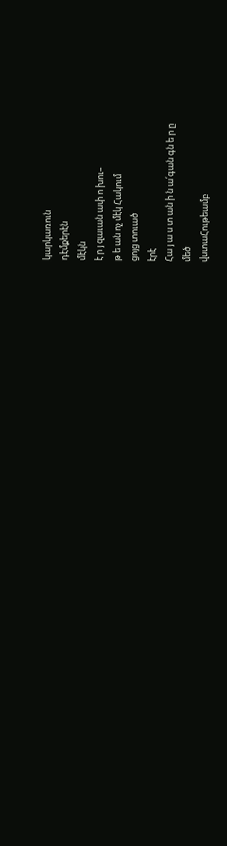կարկառուն
դէմքերէն
մէկն
է ր յ զաւան ափ ո խու–
թ ե ան ոչ մէկ Հակում
ցոյց տուած
էրէ
Հա յ ա ս տ ան ի ն ա՛գան գն ե ր ը
մեծ
վստաՀութեամբ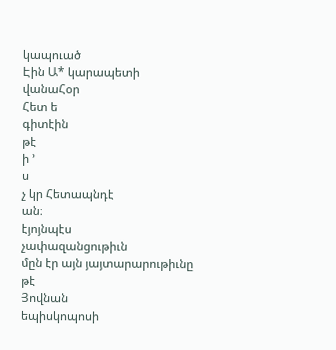կապուած
Էին Ա* կարապետի
վանաՀօր
Հետ ե
գիտէին
թէ
ի ՚
ս
չ կր Հետապնդէ
ան։
էյոյնպէս
չափազանցութիւն
մըն էր այն յայտարարութիւնը
թէ
Յովնան
եպիսկոպոսի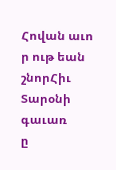Հովան աւո ր ութ եան
շնորՀիւ
Տարօնի
գաւառ
ը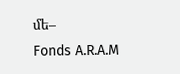մե–
Fonds A.R.A.M